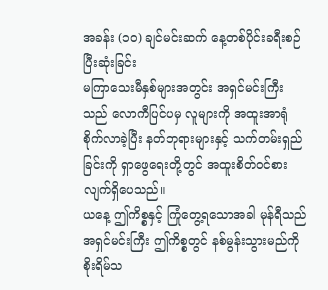အခန်း (၁၀) ချင်မင်းဆက် နေ့တစ်ပိုင်းခရီးစဉ် ပြီးဆုံးခြင်း
မကြာသေးမီနှစ်များအတွင်း အရှင်မင်းကြီးသည် လောကီပြင်ပမှ လူများကို အထူးအာရုံစိုက်လာခဲ့ပြီး နတ်ဘုရားများနှင့် သက်တမ်းရှည်ခြင်းကို ရှာဖွေရေးတို့တွင် အထူးစိတ်ဝင်စားလျက်ရှိပေသည်။
ယနေ့ ဤကိစ္စနှင့် ကြုံတွေ့ရသောအခါ မုန်ရီသည် အရှင်မင်းကြီး ဤကိစ္စတွင် နစ်မွန်းသွားမည်ကို စိုးရိမ်သ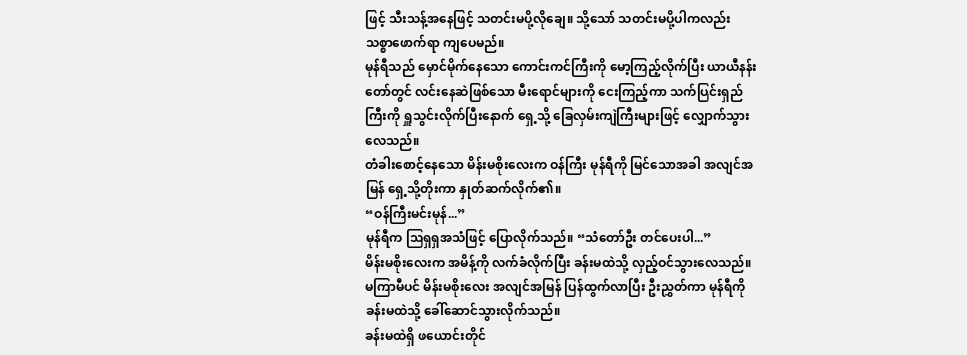ဖြင့် သီးသန့်အနေဖြင့် သတင်းမပို့လိုချေ။ သို့သော် သတင်းမပို့ပါကလည်း သစ္စာဖောက်ရာ ကျပေမည်။
မုန်ရီသည် မှောင်မိုက်နေသော ကောင်းကင်ကြီးကို မော့ကြည့်လိုက်ပြီး ယာယီနန်းတော်တွင် လင်းနေဆဲဖြစ်သော မီးရောင်များကို ငေးကြည့်ကာ သက်ပြင်းရှည်ကြီးကို ရှူသွင်းလိုက်ပြီးနောက် ရှေ့သို့ ခြေလှမ်းကျဲကြီးများဖြင့် လျှောက်သွားလေသည်။
တံခါးစောင့်နေသော မိန်းမစိုးလေးက ဝန်ကြီး မုန်ရီကို မြင်သောအခါ အလျင်အမြန် ရှေ့သို့တိုးကာ နှုတ်ဆက်လိုက်၏။
“ဝန်ကြီးမင်းမုန်...”
မုန်ရီက ဩရှရှအသံဖြင့် ပြောလိုက်သည်။ “သံတော်ဦး တင်ပေးပါ...”
မိန်းမစိုးလေးက အမိန့်ကို လက်ခံလိုက်ပြီး ခန်းမထဲသို့ လှည့်ဝင်သွားလေသည်။
မကြာမီပင် မိန်းမစိုးလေး အလျင်အမြန် ပြန်ထွက်လာပြီး ဦးညွှတ်ကာ မုန်ရီကို ခန်းမထဲသို့ ခေါ်ဆောင်သွားလိုက်သည်။
ခန်းမထဲရှိ ဖယောင်းတိုင်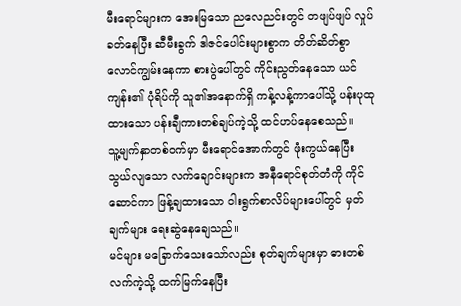မီးရောင်များက အေးမြသော ညလေညင်းတွင် တဖျပ်ဖျပ် လှုပ်ခတ်နေပြီး ဆီမီးခွက် ဒါဇင်ပေါင်းများစွာက တိတ်ဆိတ်စွာ လောင်ကျွမ်းနေကာ စားပွဲပေါ်တွင် ကိုင်းညွတ်နေသော ယင်ကျန်း၏ ပုံရိပ်ကို သူ၏အနောက်ရှိ ကန့်လန့်ကာပေါ်သို့ ပန်းပုထုထားသော ပန်းချီကားတစ်ချပ်ကဲ့သို့ ထင်ဟပ်နေစေသည်။
သူ့မျက်နှာတစ်ဝက်မှာ မီးရောင်အောက်တွင် ဖုံးကွယ်နေပြီး သွယ်လျသော လက်ချောင်းများက အနီရောင်စုတ်တံကို ကိုင်ဆောင်ကာ ဖြန့်ချထားသော ဝါးရွက်စာလိပ်များပေါ်တွင် မှတ်ချက်များ ရေးဆွဲနေချေသည်။
မင်များ မခြောက်သေးသော်လည်း စုတ်ချက်များမှာ ဓားတစ်လက်ကဲ့သို့ ထက်မြက်နေပြီး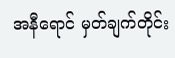အနီရောင် မှတ်ချက်တိုင်း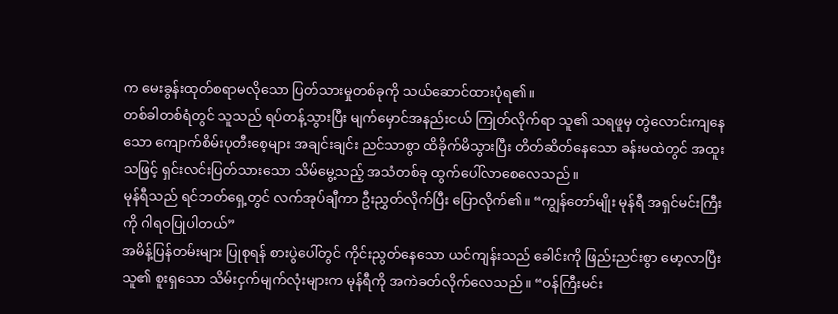က မေးခွန်းထုတ်စရာမလိုသော ပြတ်သားမှုတစ်ခုကို သယ်ဆောင်ထားပုံရ၏။
တစ်ခါတစ်ရံတွင် သူသည် ရပ်တန့်သွားပြီး မျက်မှောင်အနည်းငယ် ကြုတ်လိုက်ရာ သူ၏ သရဖူမှ တွဲလောင်းကျနေသော ကျောက်စိမ်းပုတီးစေ့များ အချင်းချင်း ညင်သာစွာ ထိခိုက်မိသွားပြီး တိတ်ဆိတ်နေသော ခန်းမထဲတွင် အထူးသဖြင့် ရှင်းလင်းပြတ်သားသော သိမ်မွေ့သည့် အသံတစ်ခု ထွက်ပေါ်လာစေလေသည်။
မုန်ရီသည် ရင်ဘတ်ရှေ့တွင် လက်အုပ်ချီကာ ဦးညွှတ်လိုက်ပြီး ပြောလိုက်၏။ “ကျွန်တော်မျိုး မုန်ရီ အရှင်မင်းကြီးကို ဂါရဝပြုပါတယ်”
အမိန့်ပြန်တမ်းများ ပြုစုရန် စားပွဲပေါ်တွင် ကိုင်းညွတ်နေသော ယင်ကျန်းသည် ခေါင်းကို ဖြည်းညင်းစွာ မော့လာပြီး သူ၏ စူးရှသော သိမ်းငှက်မျက်လုံးများက မုန်ရီကို အကဲခတ်လိုက်လေသည်။ “ဝန်ကြီးမင်း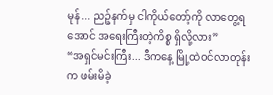မုန်... ညဉ့်နက်မှ ငါကိုယ်တော့်ကို လာတွေ့ရအောင် အရေးကြီးတဲ့ကိစ္စ ရှိလို့လား”
“အရှင်မင်းကြီး... ဒီကနေ့ မြို့ထဲဝင်လာတုန်းက ဖမ်းမိခဲ့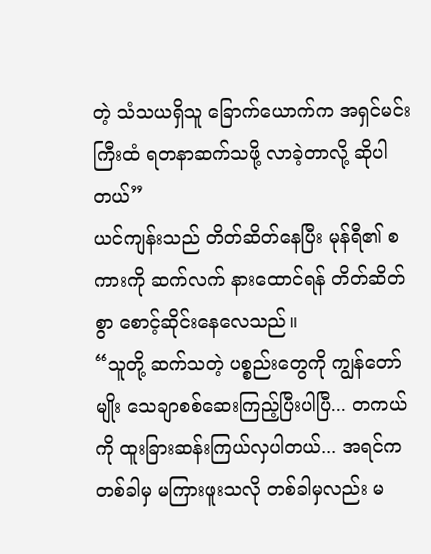တဲ့ သံသယရှိသူ ခြောက်ယောက်က အရှင်မင်းကြီးထံ ရတနာဆက်သဖို့ လာခဲ့တာလို့ ဆိုပါတယ်”
ယင်ကျန်းသည် တိတ်ဆိတ်နေပြီး မုန်ရီ၏ စကားကို ဆက်လက် နားထောင်ရန် တိတ်ဆိတ်စွာ စောင့်ဆိုင်းနေလေသည်။
“သူတို့ ဆက်သတဲ့ ပစ္စည်းတွေကို ကျွန်တော်မျိုး သေချာစစ်ဆေးကြည့်ပြီးပါပြီ... တကယ်ကို ထူးခြားဆန်းကြယ်လှပါတယ်... အရင်က တစ်ခါမှ မကြားဖူးသလို တစ်ခါမှလည်း မ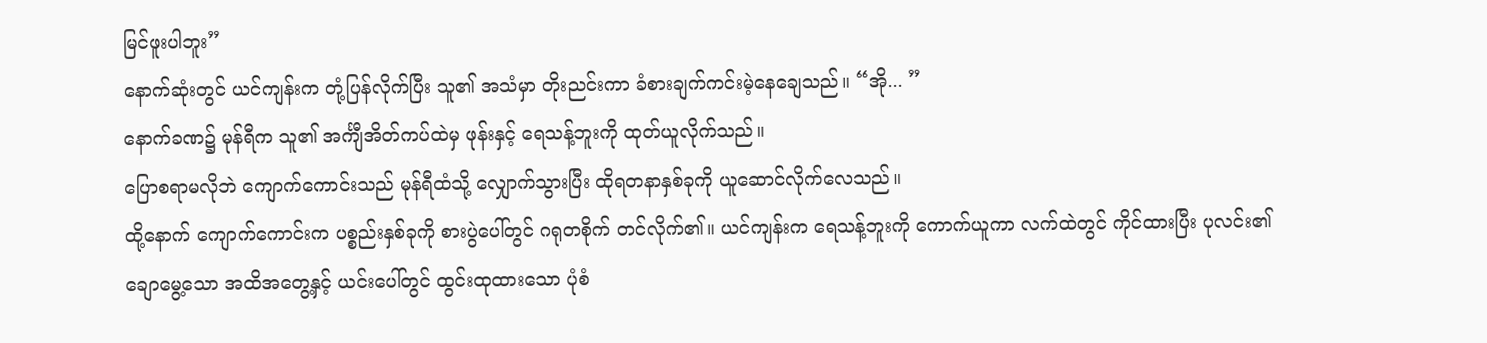မြင်ဖူးပါဘူး”
နောက်ဆုံးတွင် ယင်ကျန်းက တုံ့ပြန်လိုက်ပြီး သူ၏ အသံမှာ တိုးညင်းကာ ခံစားချက်ကင်းမဲ့နေချေသည်။ “အို... ”
နောက်ခဏ၌ မုန်ရီက သူ၏ အင်္ကျီအိတ်ကပ်ထဲမှ ဖုန်းနှင့် ရေသန့်ဘူးကို ထုတ်ယူလိုက်သည်။
ပြောစရာမလိုဘဲ ကျောက်ကောင်းသည် မုန်ရီထံသို့ လျှောက်သွားပြီး ထိုရတနာနှစ်ခုကို ယူဆောင်လိုက်လေသည်။
ထို့နောက် ကျောက်ကောင်းက ပစ္စည်းနှစ်ခုကို စားပွဲပေါ်တွင် ဂရုတစိုက် တင်လိုက်၏။ ယင်ကျန်းက ရေသန့်ဘူးကို ကောက်ယူကာ လက်ထဲတွင် ကိုင်ထားပြီး ပုလင်း၏ ချောမွေ့သော အထိအတွေ့နှင့် ယင်းပေါ်တွင် ထွင်းထုထားသော ပုံစံ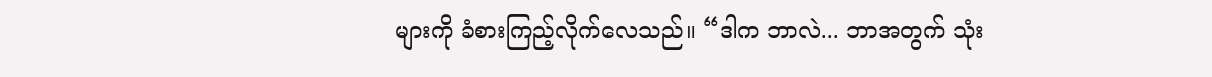များကို ခံစားကြည့်လိုက်လေသည်။ “ဒါက ဘာလဲ... ဘာအတွက် သုံး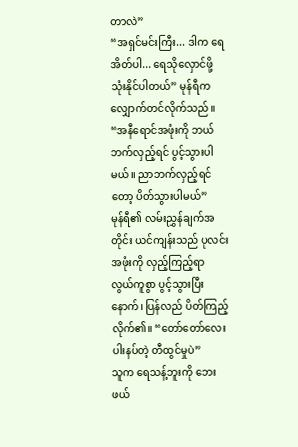တာလဲ”
“အရှင်မင်းကြီး... ဒါက ရေအိတ်ပါ... ရေသိုလှောင်ဖို့ သုံးနိုင်ပါတယ်” မုန်ရီက လျှောက်တင်လိုက်သည်။
“အနီရောင်အဖုံးကို ဘယ်ဘက်လှည့်ရင် ပွင့်သွားပါမယ်။ ညာဘက်လှည့်ရင်တော့ ပိတ်သွားပါမယ်”
မုန်ရီ၏ လမ်းညွှန်ချက်အတိုင်း ယင်ကျန်းသည် ပုလင်းအဖုံးကို လှည့်ကြည့်ရာ လွယ်ကူစွာ ပွင့်သွားပြီးနောက်၊ ပြန်လည် ပိတ်ကြည့်လိုက်၏။ “တော်တော်လေး ပါးနပ်တဲ့ တီထွင်မှုပဲ”
သူက ရေသန့်ဘူးကို ဘေးဖယ်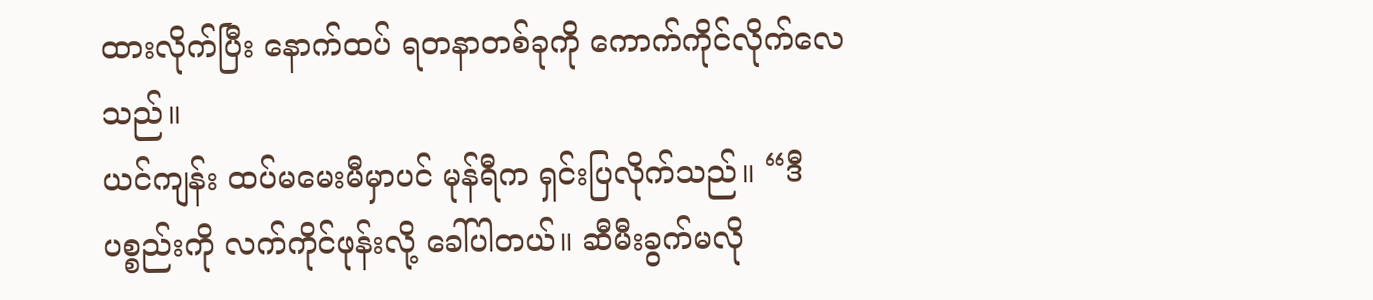ထားလိုက်ပြီး နောက်ထပ် ရတနာတစ်ခုကို ကောက်ကိုင်လိုက်လေသည်။
ယင်ကျန်း ထပ်မမေးမီမှာပင် မုန်ရီက ရှင်းပြလိုက်သည်။ “ဒီပစ္စည်းကို လက်ကိုင်ဖုန်းလို့ ခေါ်ပါတယ်။ ဆီမီးခွက်မလို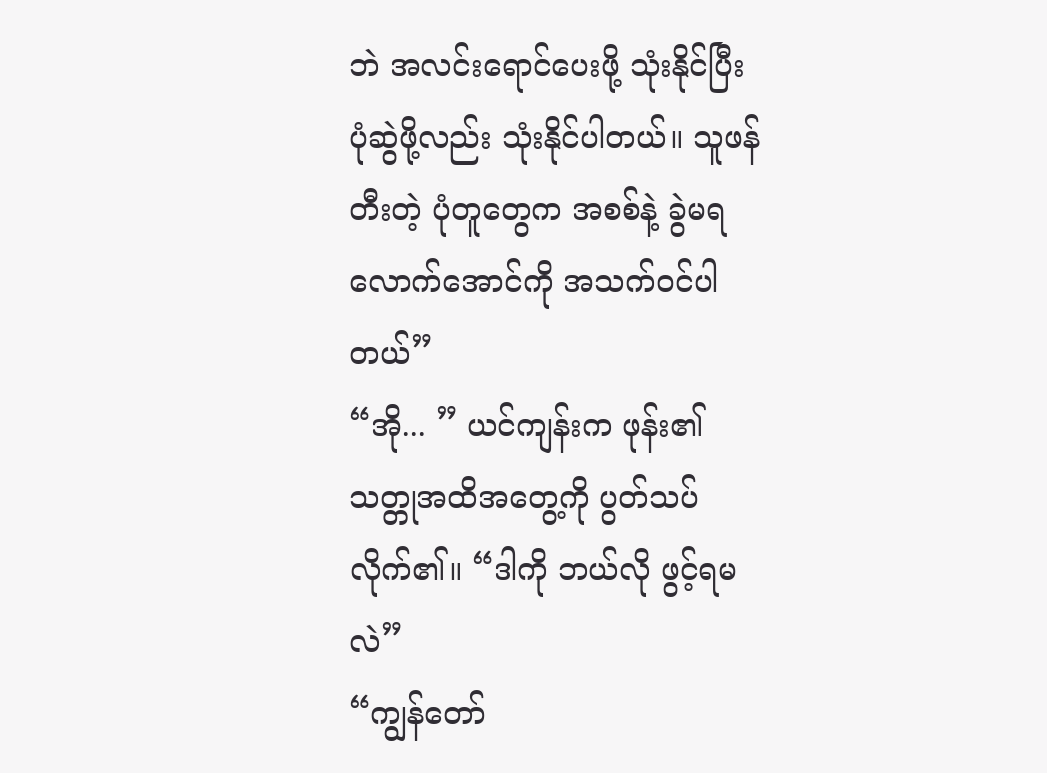ဘဲ အလင်းရောင်ပေးဖို့ သုံးနိုင်ပြီး ပုံဆွဲဖို့လည်း သုံးနိုင်ပါတယ်။ သူဖန်တီးတဲ့ ပုံတူတွေက အစစ်နဲ့ ခွဲမရလောက်အောင်ကို အသက်ဝင်ပါတယ်”
“အို... ” ယင်ကျန်းက ဖုန်း၏ သတ္တုအထိအတွေ့ကို ပွတ်သပ်လိုက်၏။ “ဒါကို ဘယ်လို ဖွင့်ရမလဲ”
“ကျွန်တော်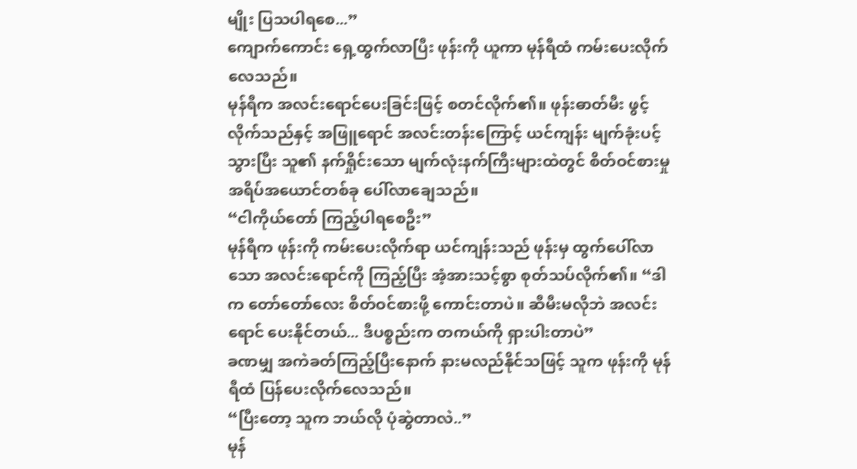မျိုး ပြသပါရစေ...”
ကျောက်ကောင်း ရှေ့ထွက်လာပြီး ဖုန်းကို ယူကာ မုန်ရီထံ ကမ်းပေးလိုက်လေသည်။
မုန်ရီက အလင်းရောင်ပေးခြင်းဖြင့် စတင်လိုက်၏။ ဖုန်းဓာတ်မီး ဖွင့်လိုက်သည်နှင့် အဖြူရောင် အလင်းတန်းကြောင့် ယင်ကျန်း မျက်ခုံးပင့်သွားပြီး သူ၏ နက်ရှိုင်းသော မျက်လုံးနက်ကြီးများထဲတွင် စိတ်ဝင်စားမှု အရိပ်အယောင်တစ်ခု ပေါ်လာချေသည်။
“ငါကိုယ်တော် ကြည့်ပါရစေဦး”
မုန်ရီက ဖုန်းကို ကမ်းပေးလိုက်ရာ ယင်ကျန်းသည် ဖုန်းမှ ထွက်ပေါ်လာသော အလင်းရောင်ကို ကြည့်ပြီး အံ့အားသင့်စွာ စုတ်သပ်လိုက်၏။ “ဒါက တော်တော်လေး စိတ်ဝင်စားဖို့ ကောင်းတာပဲ။ ဆီမီးမလိုဘဲ အလင်းရောင် ပေးနိုင်တယ်... ဒီပစ္စည်းက တကယ်ကို ရှားပါးတာပဲ”
ခဏမျှ အကဲခတ်ကြည့်ပြီးနောက် နားမလည်နိုင်သဖြင့် သူက ဖုန်းကို မုန်ရီထံ ပြန်ပေးလိုက်လေသည်။
“ပြီးတော့ သူက ဘယ်လို ပုံဆွဲတာလဲ..”
မုန်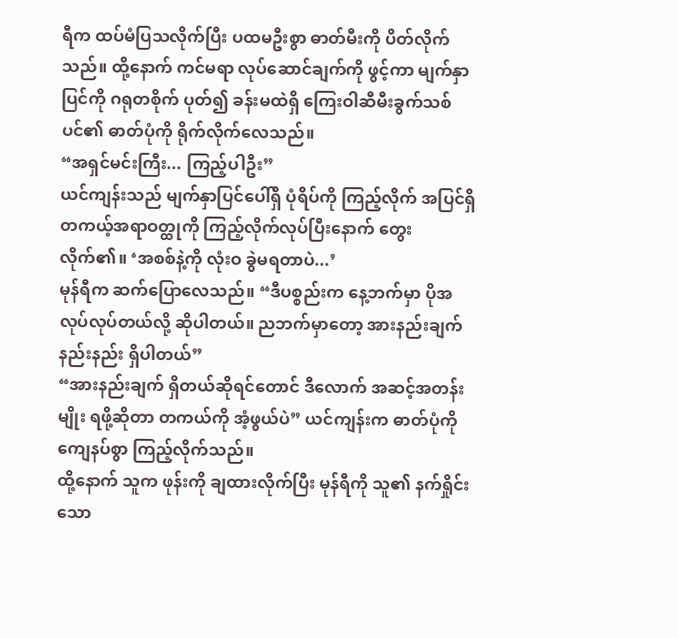ရီက ထပ်မံပြသလိုက်ပြီး ပထမဦးစွာ ဓာတ်မီးကို ပိတ်လိုက်သည်။ ထို့နောက် ကင်မရာ လုပ်ဆောင်ချက်ကို ဖွင့်ကာ မျက်နှာပြင်ကို ဂရုတစိုက် ပုတ်၍ ခန်းမထဲရှိ ကြေးဝါဆီမီးခွက်သစ်ပင်၏ ဓာတ်ပုံကို ရိုက်လိုက်လေသည်။
“အရှင်မင်းကြီး... ကြည့်ပါဦး”
ယင်ကျန်းသည် မျက်နှာပြင်ပေါ်ရှိ ပုံရိပ်ကို ကြည့်လိုက် အပြင်ရှိ တကယ့်အရာဝတ္ထုကို ကြည့်လိုက်လုပ်ပြီးနောက် တွေးလိုက်၏။ ‘အစစ်နဲ့ကို လုံးဝ ခွဲမရတာပဲ...’
မုန်ရီက ဆက်ပြောလေသည်။ “ဒီပစ္စည်းက နေ့ဘက်မှာ ပိုအလုပ်လုပ်တယ်လို့ ဆိုပါတယ်။ ညဘက်မှာတော့ အားနည်းချက် နည်းနည်း ရှိပါတယ်”
“အားနည်းချက် ရှိတယ်ဆိုရင်တောင် ဒီလောက် အဆင့်အတန်းမျိုး ရဖို့ဆိုတာ တကယ်ကို အံ့ဖွယ်ပဲ” ယင်ကျန်းက ဓာတ်ပုံကို ကျေနပ်စွာ ကြည့်လိုက်သည်။
ထို့နောက် သူက ဖုန်းကို ချထားလိုက်ပြီး မုန်ရီကို သူ၏ နက်ရှိုင်းသော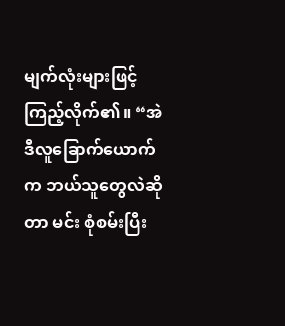မျက်လုံးများဖြင့် ကြည့်လိုက်၏။ “အဲဒီလူခြောက်ယောက်က ဘယ်သူတွေလဲဆိုတာ မင်း စုံစမ်းပြီး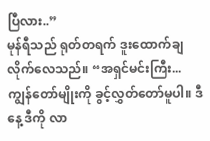ပြီလား..”
မုန်ရီသည် ရုတ်တရက် ဒူးထောက်ချလိုက်လေသည်။ “အရှင်မင်းကြီး... ကျွန်တော်မျိုးကို ခွင့်လွှတ်တော်မူပါ။ ဒီနေ့ ဒီကို လာ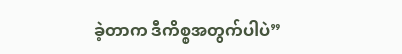ခဲ့တာက ဒီကိစ္စအတွက်ပါပဲ”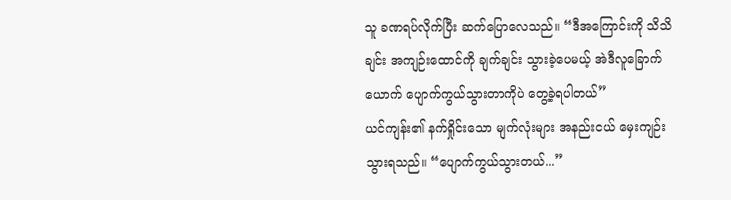သူ ခဏရပ်လိုက်ပြီး ဆက်ပြောလေသည်။ “ဒီအကြောင်းကို သိသိချင်း အကျဉ်းထောင်ကို ချက်ချင်း သွားခဲ့ပေမယ့် အဲဒီလူခြောက်ယောက် ပျောက်ကွယ်သွားတာကိုပဲ တွေ့ခဲ့ရပါတယ်”
ယင်ကျန်း၏ နက်ရှိုင်းသော မျက်လုံးများ အနည်းငယ် မှေးကျဉ်းသွားရသည်။ “ပျောက်ကွယ်သွားတယ်...”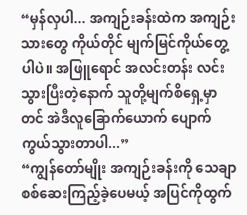“မှန်လှပါ... အကျဉ်းခန်းထဲက အကျဉ်းသားတွေ ကိုယ်တိုင် မျက်မြင်ကိုယ်တွေ့ပါပဲ။ အဖြူရောင် အလင်းတန်း လင်းသွားပြီးတဲ့နောက် သူတို့မျက်စိရှေ့မှာတင် အဲဒီလူခြောက်ယောက် ပျောက်ကွယ်သွားတာပါ...”
“ကျွန်တော်မျိုး အကျဉ်းခန်းကို သေချာစစ်ဆေးကြည့်ခဲ့ပေမယ့် အပြင်ကိုထွက်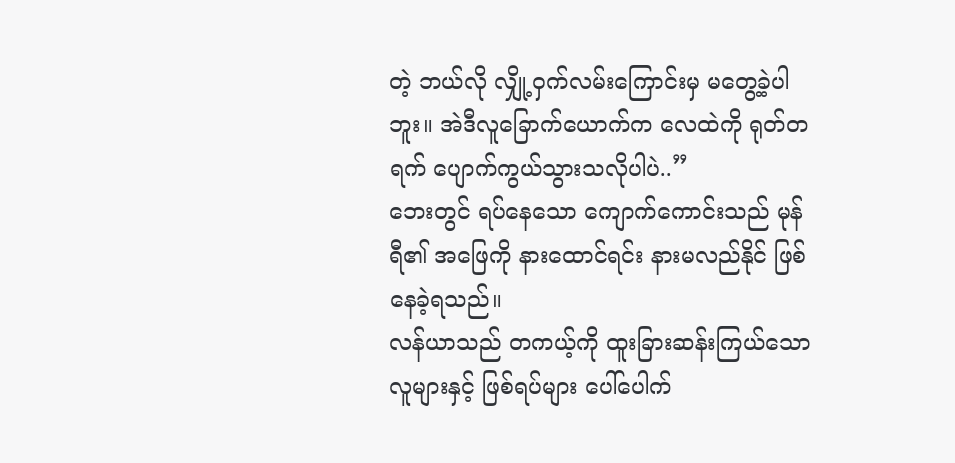တဲ့ ဘယ်လို လျှို့ဝှက်လမ်းကြောင်းမှ မတွေ့ခဲ့ပါဘူး။ အဲဒီလူခြောက်ယောက်က လေထဲကို ရုတ်တရက် ပျောက်ကွယ်သွားသလိုပါပဲ..”
ဘေးတွင် ရပ်နေသော ကျောက်ကောင်းသည် မုန်ရီ၏ အဖြေကို နားထောင်ရင်း နားမလည်နိုင် ဖြစ်နေခဲ့ရသည်။
လန်ယာသည် တကယ့်ကို ထူးခြားဆန်းကြယ်သော လူများနှင့် ဖြစ်ရပ်များ ပေါ်ပေါက်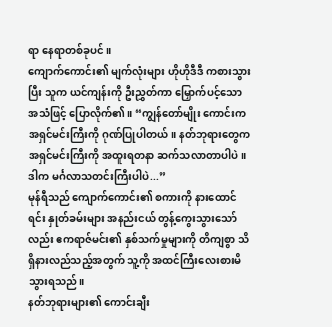ရာ နေရာတစ်ခုပင်။
ကျောက်ကောင်း၏ မျက်လုံးများ ဟိုဟိုဒီဒီ ကစားသွားပြီး သူက ယင်ကျန်းကို ဦးညွှတ်ကာ မြှောက်ပင့်သော အသံဖြင့် ပြောလိုက်၏။ “ကျွန်တော်မျိုး ကောင်းက အရှင်မင်းကြီးကို ဂုဏ်ပြုပါတယ်။ နတ်ဘုရားတွေက အရှင်မင်းကြီးကို အထူးရတနာ ဆက်သလာတာပါပဲ။ ဒါက မင်္ဂလာသတင်းကြီးပါပဲ...”
မုန်ရီသည် ကျောက်ကောင်း၏ စကားကို နားထောင်ရင်း နှုတ်ခမ်းများ အနည်းငယ် တွန့်ကွေးသွားသော်လည်း ဧကရာဇ်မင်း၏ နှစ်သက်မှုများကို တိကျစွာ သိရှိနားလည်သည့်အတွက် သူ့ကို အထင်ကြီးလေးစားမိသွားရသည်။
နတ်ဘုရားများ၏ ကောင်းချီး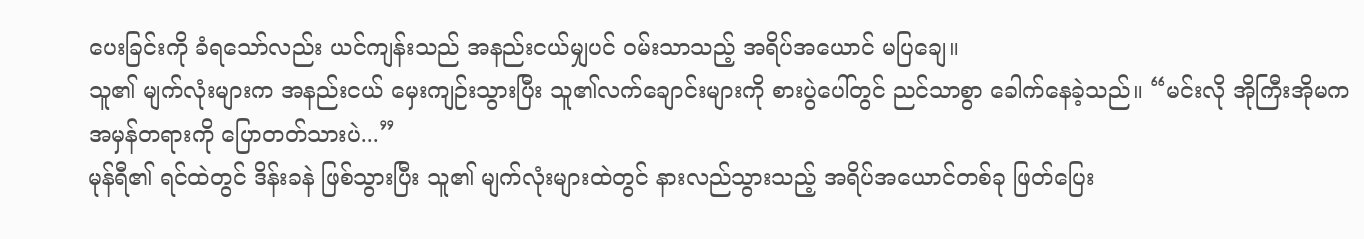ပေးခြင်းကို ခံရသော်လည်း ယင်ကျန်းသည် အနည်းငယ်မျှပင် ဝမ်းသာသည့် အရိပ်အယောင် မပြချေ။
သူ၏ မျက်လုံးများက အနည်းငယ် မှေးကျဉ်းသွားပြီး သူ၏လက်ချောင်းများကို စားပွဲပေါ်တွင် ညင်သာစွာ ခေါက်နေခဲ့သည်။ “မင်းလို အိုကြီးအိုမက အမှန်တရားကို ပြောတတ်သားပဲ...”
မုန်ရီ၏ ရင်ထဲတွင် ဒိန်းခနဲ ဖြစ်သွားပြီး သူ၏ မျက်လုံးများထဲတွင် နားလည်သွားသည့် အရိပ်အယောင်တစ်ခု ဖြတ်ပြေး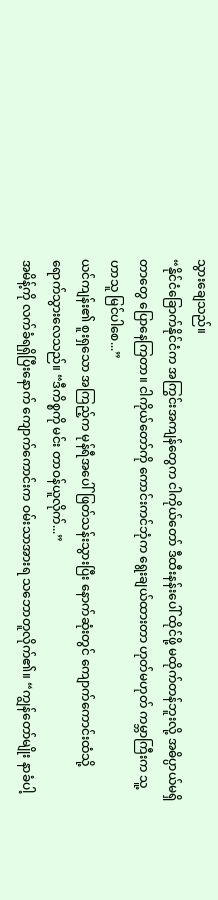သွားချေသည်။
“နိုင်ငံခြောက်နိုင်ငံက အကြွင်းအကျန်တွေက ငါကိုယ်တော် ဒီထီးနန်းပေါ် ထိုင်ဖို့ မထိုက်တန်ဘူးလို့ အဓိပ္ပာယ်မရှိတာတွေ ပြောနေကြတာ။ ငါကိုယ်တော်ကို ကောင်းကင်ဘုံက ရွေးချယ်ထားတာ ဟုတ်မဟုတ် ကမ္ဘာကြီးက သူ့ဟာသူ မြင်ပါစေ...”
ယင်ကျန်း၏ စူးရှသော အကြည့်က မုန်ရီအပေါ် ဖြတ်သန်းသွားပြီး နောက်ဆုံးတွင် ကျောက်ကောင်းထံသို့ ရောက်သွားလေသည်။ “ဒီကိစ္စကို မင်း တာဝန်ယူလိုက်...”
အမိန့်ကို လက်ခံရရှိပြီးနောက် ကျောက်ကောင်းက ဝမ်းသာအားရ သဘောတူလိုက်၏။ “ကျွန်တော်မျိုး နာခံပါ့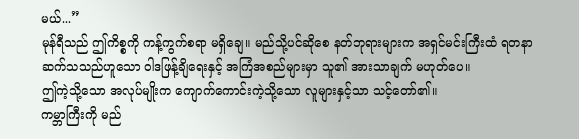မယ်...”
မုန်ရီသည် ဤကိစ္စကို ကန့်ကွက်စရာ မရှိချေ။ မည်သို့ပင်ဆိုစေ နတ်ဘုရားများက အရှင်မင်းကြီးထံ ရတနာဆက်သသည်ဟူသော ဝါဒဖြန့်ချိရေးနှင့် အကြံအစည်များမှာ သူ၏ အားသာချက် မဟုတ်ပေ။
ဤကဲ့သို့သော အလုပ်မျိုးက ကျောက်ကောင်းကဲ့သို့သော လူများနှင့်သာ သင့်တော်၏။
ကမ္ဘာကြီးကို မည်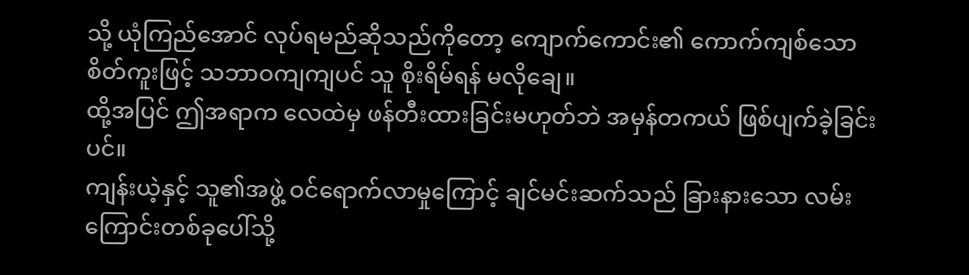သို့ ယုံကြည်အောင် လုပ်ရမည်ဆိုသည်ကိုတော့ ကျောက်ကောင်း၏ ကောက်ကျစ်သော စိတ်ကူးဖြင့် သဘာဝကျကျပင် သူ စိုးရိမ်ရန် မလိုချေ။
ထို့အပြင် ဤအရာက လေထဲမှ ဖန်တီးထားခြင်းမဟုတ်ဘဲ အမှန်တကယ် ဖြစ်ပျက်ခဲ့ခြင်းပင်။
ကျန်းယဲ့နှင့် သူ၏အဖွဲ့ ဝင်ရောက်လာမှုကြောင့် ချင်မင်းဆက်သည် ခြားနားသော လမ်းကြောင်းတစ်ခုပေါ်သို့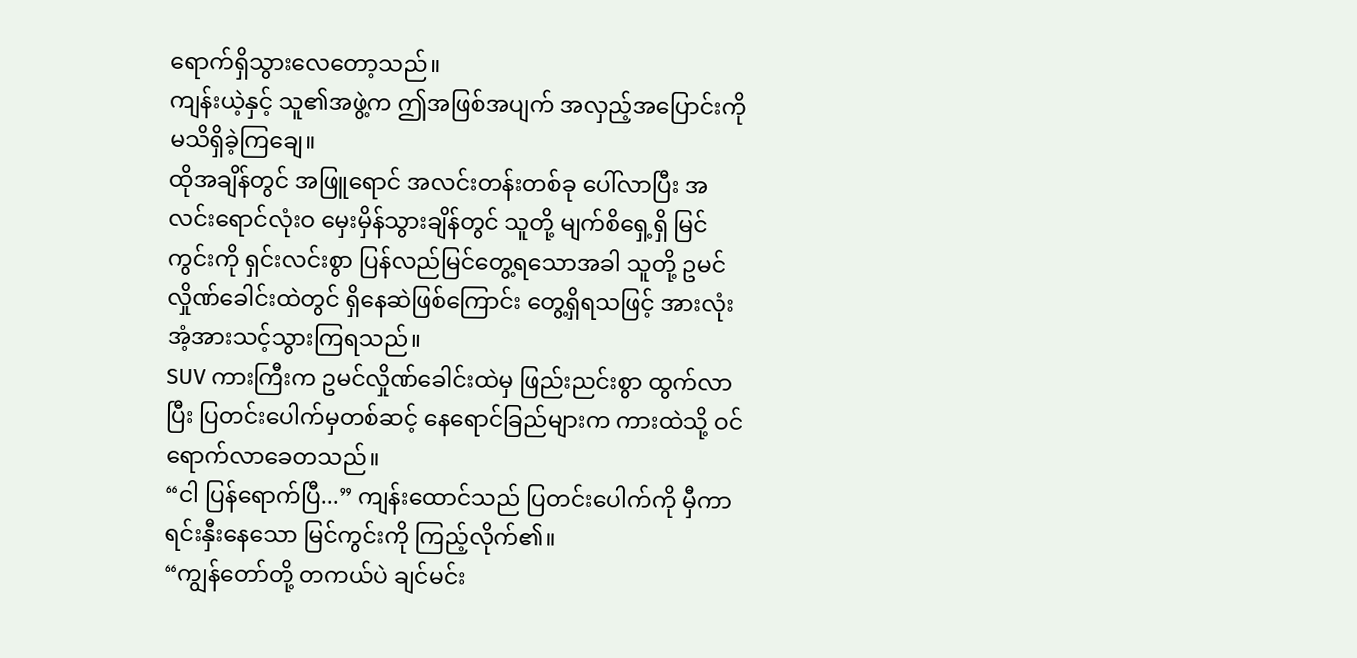ရောက်ရှိသွားလေတော့သည်။
ကျန်းယဲ့နှင့် သူ၏အဖွဲ့က ဤအဖြစ်အပျက် အလှည့်အပြောင်းကို မသိရှိခဲ့ကြချေ။
ထိုအချိန်တွင် အဖြူရောင် အလင်းတန်းတစ်ခု ပေါ်လာပြီး အလင်းရောင်လုံးဝ မှေးမှိန်သွားချိန်တွင် သူတို့ မျက်စိရှေ့ရှိ မြင်ကွင်းကို ရှင်းလင်းစွာ ပြန်လည်မြင်တွေ့ရသောအခါ သူတို့ ဥမင်လှိုဏ်ခေါင်းထဲတွင် ရှိနေဆဲဖြစ်ကြောင်း တွေ့ရှိရသဖြင့် အားလုံး အံ့အားသင့်သွားကြရသည်။
SUV ကားကြီးက ဥမင်လှိုဏ်ခေါင်းထဲမှ ဖြည်းညင်းစွာ ထွက်လာပြီး ပြတင်းပေါက်မှတစ်ဆင့် နေရောင်ခြည်များက ကားထဲသို့ ဝင်ရောက်လာခေတသည်။
“ငါ ပြန်ရောက်ပြီ...” ကျန်းထောင်သည် ပြတင်းပေါက်ကို မှီကာ ရင်းနှီးနေသော မြင်ကွင်းကို ကြည့်လိုက်၏။
“ကျွန်တော်တို့ တကယ်ပဲ ချင်မင်း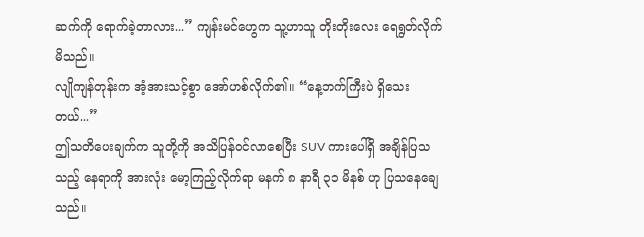ဆက်ကို ရောက်ခဲ့တာလား...” ကျန်းမင်ဟွေက သူ့ဟာသူ တိုးတိုးလေး ရေရွတ်လိုက်မိသည်။
လျိုကျန်တုန်းက အံ့အားသင့်စွာ အော်ဟစ်လိုက်၏။ “နေ့ဘက်ကြီးပဲ ရှိသေးတယ်...”
ဤသတိပေးချက်က သူတို့ကို အသိပြန်ဝင်လာစေပြီး SUV ကားပေါ်ရှိ အချိန်ပြသသည့် နေရာကို အားလုံး မော့ကြည့်လိုက်ရာ မနက် ၈ နာရီ ၃၁ မိနစ် ဟု ပြသနေချေသည်။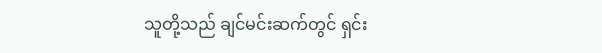သူတို့သည် ချင်မင်းဆက်တွင် ရှင်း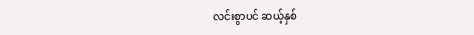လင်းစွာပင် ဆယ့်နှစ်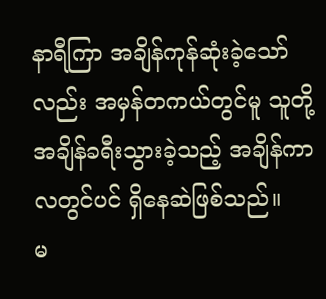နာရီကြာ အချိန်ကုန်ဆုံးခဲ့သော်လည်း အမှန်တကယ်တွင်မူ သူတို့ အချိန်ခရီးသွားခဲ့သည့် အချိန်ကာလတွင်ပင် ရှိနေဆဲဖြစ်သည်။
မ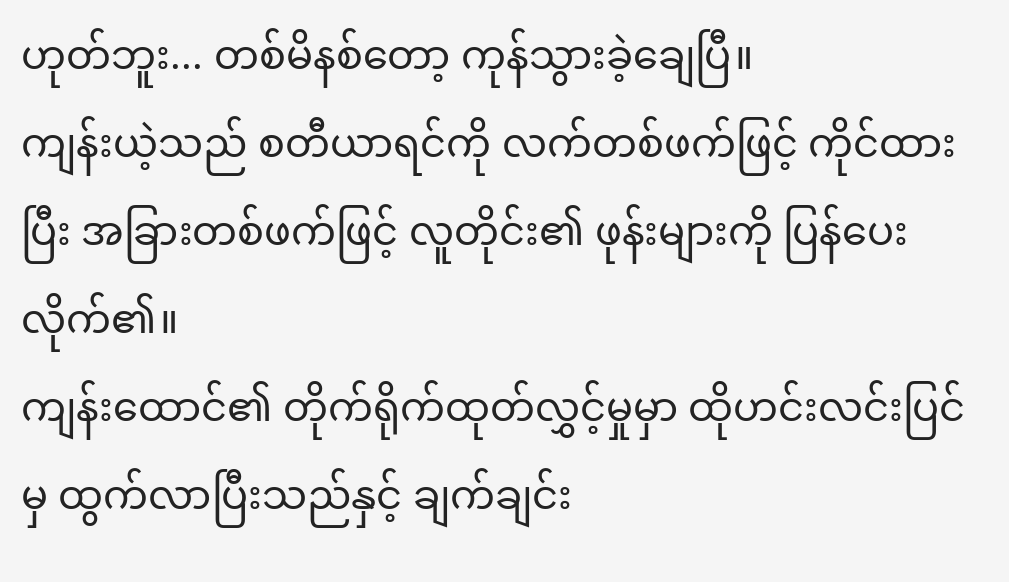ဟုတ်ဘူး... တစ်မိနစ်တော့ ကုန်သွားခဲ့ချေပြီ။
ကျန်းယဲ့သည် စတီယာရင်ကို လက်တစ်ဖက်ဖြင့် ကိုင်ထားပြီး အခြားတစ်ဖက်ဖြင့် လူတိုင်း၏ ဖုန်းများကို ပြန်ပေးလိုက်၏။
ကျန်းထောင်၏ တိုက်ရိုက်ထုတ်လွှင့်မှုမှာ ထိုဟင်းလင်းပြင်မှ ထွက်လာပြီးသည်နှင့် ချက်ချင်း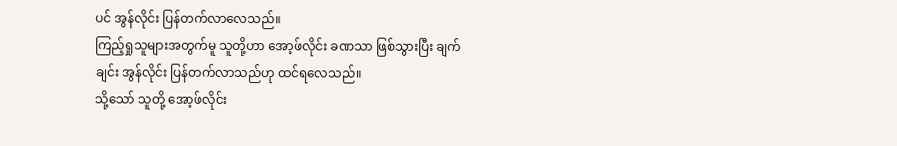ပင် အွန်လိုင်း ပြန်တက်လာလေသည်။
ကြည့်ရှုသူများအတွက်မူ သူတို့ဟာ အော့ဖ်လိုင်း ခဏသာ ဖြစ်သွားပြီး ချက်ချင်း အွန်လိုင်း ပြန်တက်လာသည်ဟု ထင်ရလေသည်။
သို့သော် သူတို့ အော့ဖ်လိုင်း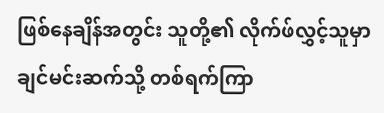ဖြစ်နေချိန်အတွင်း သူတို့၏ လိုက်ဖ်လွှင့်သူမှာ ချင်မင်းဆက်သို့ တစ်ရက်ကြာ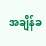အချိန်ခ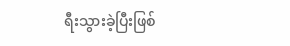ရီးသွားခဲ့ပြီးဖြစ်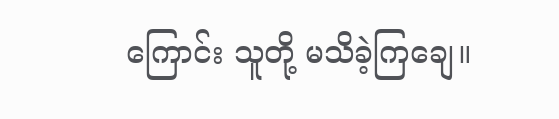ကြောင်း သူတို့ မသိခဲ့ကြချေ။